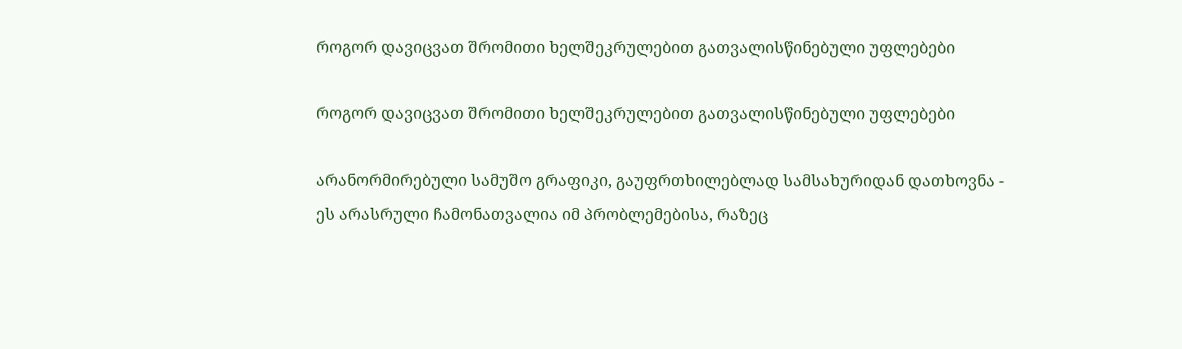როგორ დავიცვათ შრომითი ხელშეკრულებით გათვალისწინებული უფლებები

როგორ დავიცვათ შრომითი ხელშეკრულებით გათვალისწინებული უფლებები

არანორმირებული სამუშო გრაფიკი, გაუფრთხილებლად სამსახურიდან დათხოვნა - ეს არასრული ჩამონათვალია იმ პრობლემებისა, რაზეც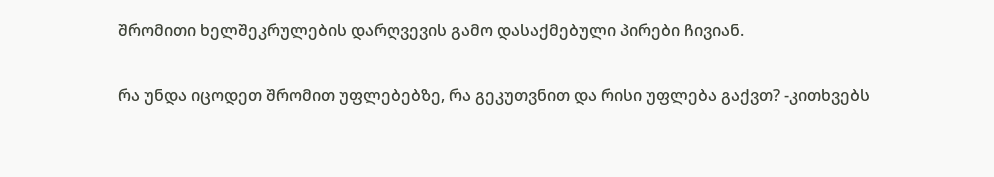შრომითი ხელშეკრულების დარღვევის გამო დასაქმებული პირები ჩივიან.

რა უნდა იცოდეთ შრომით უფლებებზე, რა გეკუთვნით და რისი უფლება გაქვთ? -კითხვებს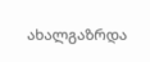ახალგაზრდა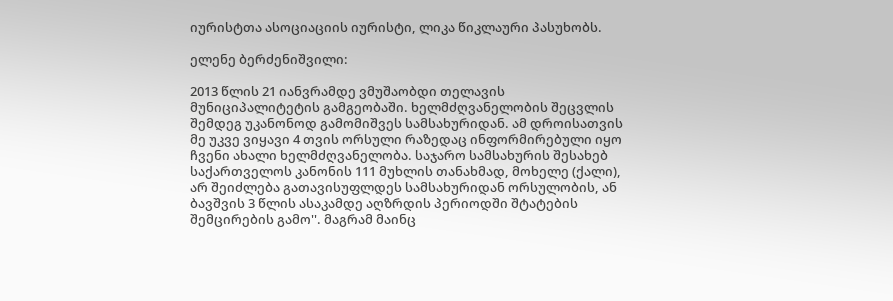იურისტთა ასოციაციის იურისტი, ლიკა წიკლაური პასუხობს.

ელენე ბერძენიშვილი:

2013 წლის 21 იანვრამდე ვმუშაობდი თელავის მუნიციპალიტეტის გამგეობაში. ხელმძღვანელობის შეცვლის  შემდეგ უკანონოდ გამომიშვეს სამსახურიდან. ამ დროისათვის მე უკვე ვიყავი 4 თვის ორსული რაზედაც ინფორმირებული იყო ჩვენი ახალი ხელმძღვანელობა. საჯარო სამსახურის შესახებ საქართველოს კანონის 111 მუხლის თანახმად, მოხელე (ქალი), არ შეიძლება გათავისუფლდეს სამსახურიდან ორსულობის, ან ბავშვის 3 წლის ასაკამდე აღზრდის პერიოდში შტატების შემცირების გამო''. მაგრამ მაინც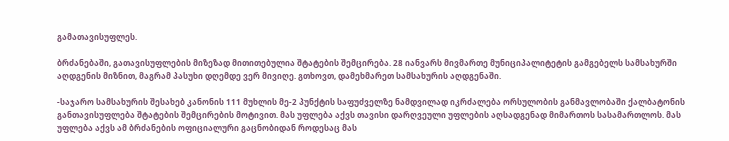გამათავისუფლეს.

ბრძანებაში, გათავისუფლების მიზეზად მითითებულია შტატების შემცირება. 28 იანვარს მივმართე მუნიციპალიტეტის გამგებელს სამსახურში აღდგენის მიზნით, მაგრამ პასუხი დღემდე ვერ მივიღე. გთხოვთ, დამეხმარეთ სამსახურის აღდგენაში.

-საჯარო სამსახურის შესახებ კანონის 111 მუხლის მე-2 პუნქტის საფუძველზე ნამდვილად იკრძალება ორსულობის განმავლობაში ქალბატონის განთავისუფლება შტატების შემცირების მოტივით. მას უფლება აქვს თავისი დარღვეული უფლების აღსადგენად მიმართოს სასამართლოს. მას უფლება აქვს ამ ბრძანების ოფიციალური გაცნობიდან როდესაც მას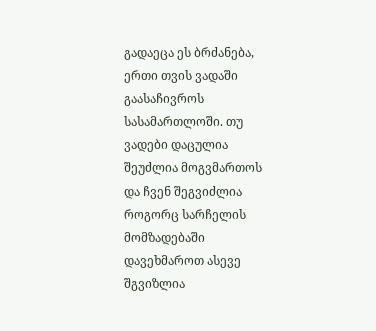გადაეცა ეს ბრძანება, ერთი თვის ვადაში გაასაჩივროს სასამართლოში. თუ ვადები დაცულია შეუძლია მოგვმართოს და ჩვენ შეგვიძლია როგორც სარჩელის მომზადებაში დავეხმაროთ ასევე შგვიზლია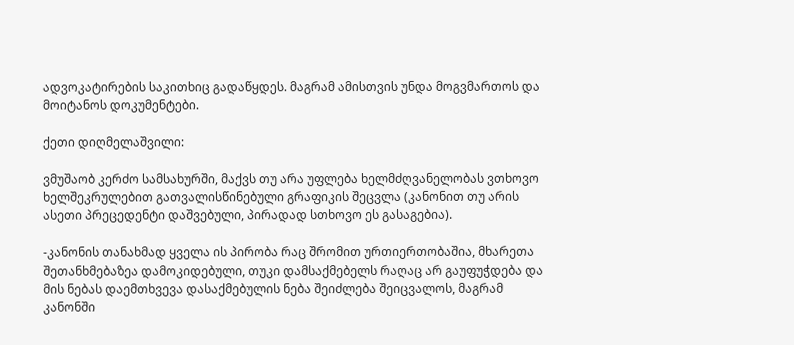ადვოკატირების საკითხიც გადაწყდეს. მაგრამ ამისთვის უნდა მოგვმართოს და მოიტანოს დოკუმენტები.

ქეთი დიღმელაშვილი:

ვმუშაობ კერძო სამსახურში, მაქვს თუ არა უფლება ხელმძღვანელობას ვთხოვო ხელშეკრულებით გათვალისწინებული გრაფიკის შეცვლა (კანონით თუ არის ასეთი პრეცედენტი დაშვებული, პირადად სთხოვო ეს გასაგებია).

-კანონის თანახმად ყველა ის პირობა რაც შრომით ურთიერთობაშია, მხარეთა შეთანხმებაზეა დამოკიდებული, თუკი დამსაქმებელს რაღაც არ გაუფუჭდება და მის ნებას დაემთხვევა დასაქმებულის ნება შეიძლება შეიცვალოს, მაგრამ კანონში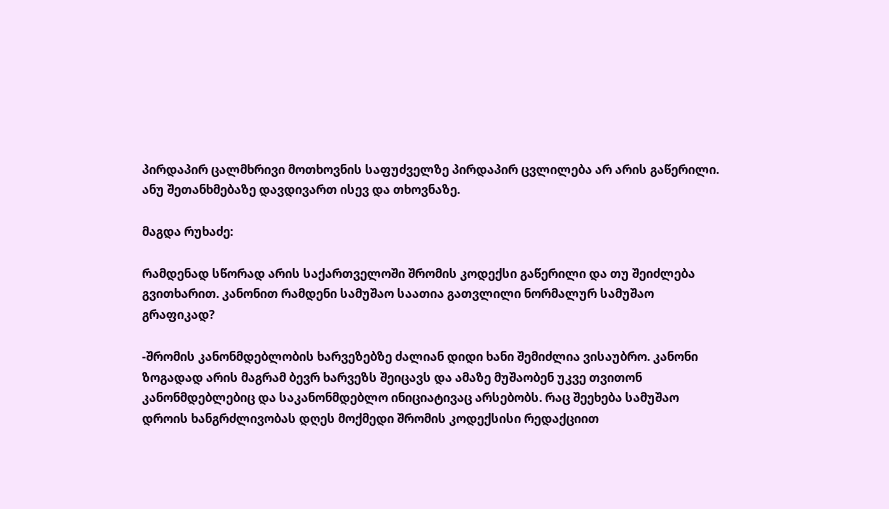პირდაპირ ცალმხრივი მოთხოვნის საფუძველზე პირდაპირ ცვლილება არ არის გაწერილი. ანუ შეთანხმებაზე დავდივართ ისევ და თხოვნაზე.

მაგდა რუხაძე:

რამდენად სწორად არის საქართველოში შრომის კოდექსი გაწერილი და თუ შეიძლება გვითხარით. კანონით რამდენი სამუშაო საათია გათვლილი ნორმალურ სამუშაო გრაფიკად?

-შრომის კანონმდებლობის ხარვეზებზე ძალიან დიდი ხანი შემიძლია ვისაუბრო. კანონი ზოგადად არის მაგრამ ბევრ ხარვეზს შეიცავს და ამაზე მუშაობენ უკვე თვითონ კანონმდებლებიც და საკანონმდებლო ინიციატივაც არსებობს. რაც შეეხება სამუშაო დროის ხანგრძლივობას დღეს მოქმედი შრომის კოდექსისი რედაქციით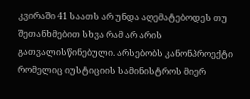კვირაში 41 საათს არ უნდა აღემატებოდეს თუ შეთანხმებით სხვა რამ არ არის გათვალისწინებული. არსებობს კანონპროექტი რომელიც იუსტიციის სამინისტროს მიერ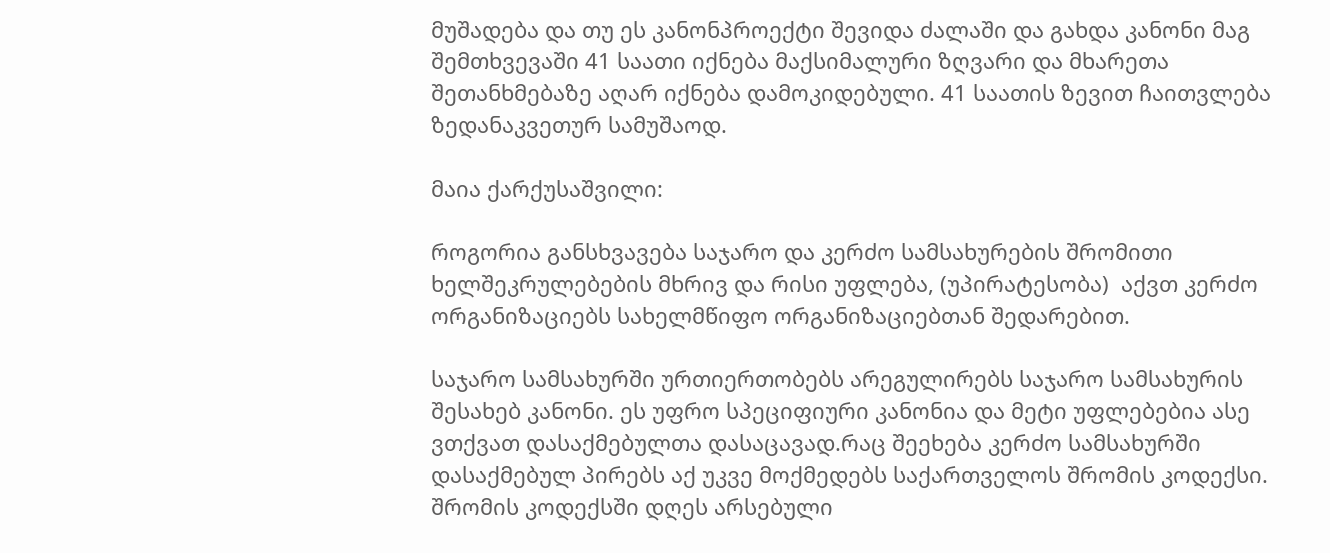მუშადება და თუ ეს კანონპროექტი შევიდა ძალაში და გახდა კანონი მაგ შემთხვევაში 41 საათი იქნება მაქსიმალური ზღვარი და მხარეთა შეთანხმებაზე აღარ იქნება დამოკიდებული. 41 საათის ზევით ჩაითვლება ზედანაკვეთურ სამუშაოდ.

მაია ქარქუსაშვილი:

როგორია განსხვავება საჯარო და კერძო სამსახურების შრომითი ხელშეკრულებების მხრივ და რისი უფლება, (უპირატესობა)  აქვთ კერძო ორგანიზაციებს სახელმწიფო ორგანიზაციებთან შედარებით.

საჯარო სამსახურში ურთიერთობებს არეგულირებს საჯარო სამსახურის შესახებ კანონი. ეს უფრო სპეციფიური კანონია და მეტი უფლებებია ასე ვთქვათ დასაქმებულთა დასაცავად.რაც შეეხება კერძო სამსახურში დასაქმებულ პირებს აქ უკვე მოქმედებს საქართველოს შრომის კოდექსი. შრომის კოდექსში დღეს არსებული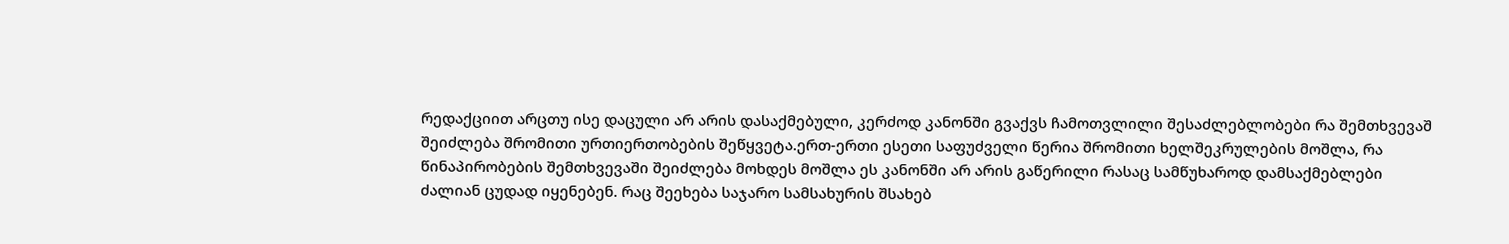რედაქციით არცთუ ისე დაცული არ არის დასაქმებული, კერძოდ კანონში გვაქვს ჩამოთვლილი შესაძლებლობები რა შემთხვევაშ შეიძლება შრომითი ურთიერთობების შეწყვეტა.ერთ-ერთი ესეთი საფუძველი წერია შრომითი ხელშეკრულების მოშლა, რა წინაპირობების შემთხვევაში შეიძლება მოხდეს მოშლა ეს კანონში არ არის გაწერილი რასაც სამწუხაროდ დამსაქმებლები ძალიან ცუდად იყენებენ. რაც შეეხება საჯარო სამსახურის შსახებ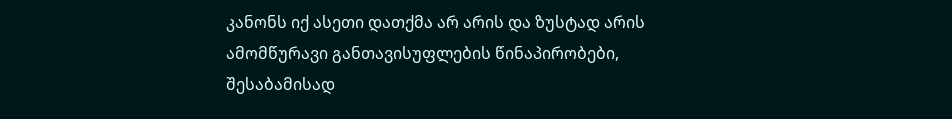კანონს იქ ასეთი დათქმა არ არის და ზუსტად არის ამომწურავი განთავისუფლების წინაპირობები, შესაბამისად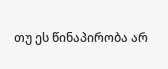თუ ეს წინაპირობა არ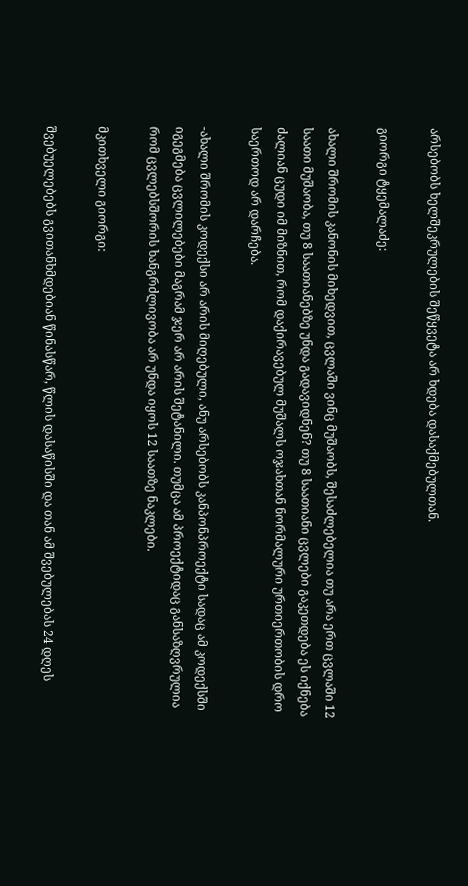არსებობს ხელშეკრულების შეწყვეტა არ ხდება დასაქმებულთან.

გიორგი ტყემალაძე:

ახალი შრომის კანონის მიხედვით, ცვლაში ვინც მუშაობს, შესაძლებელია თუ არა ერთ ცვლაში 12 საათი მუშაობა, თუ 8 საათიანებზე უნდა გადავიდნენ? თუ 8 საათიანი ცვლები გაკეთდება ეს იქნება ძალიან ცუდი იმ მიზნით, რომ დაქირავებულ მუშალს ოჯახთან ნორმალური ურთიერთობის დრო საერთოდ არ დარჩება.

-ახალი შრომის კოდექსი არ არის მიღებული, ანუ არსებობს კანპონპროექტი სადაც ამ კოდექსში იგეგმება ცვლილებები მაგრამ ჯერ არ არის შეტანილი. თუმცა ამ პროექტიდაც განსაზღვრულია რომ ცვლებსშორის ხანგრძლივობა არ უნდა იყოს 12 საათზე ნაკლები.

მკითხველი გიორგი:

შვებუელებებს გვითანხმდებიან წინასწარ, წლის დასაწისში და თან ამ შვებულებას 24 დღეს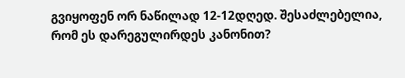გვიყოფენ ორ ნაწილად 12-12დღედ. შესაძლებელია, რომ ეს დარეგულირდეს კანონით?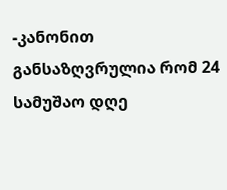-კანონით განსაზღვრულია რომ 24 სამუშაო დღე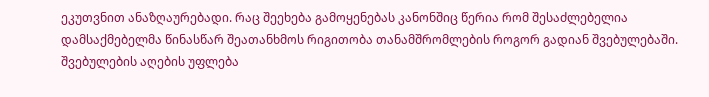ეკუთვნით ანაზღაურებადი. რაც შეეხება გამოყენებას კანონშიც წერია რომ შესაძლებელია დამსაქმებელმა წინასწარ შეათანხმოს რიგითობა თანამშრომლების როგორ გადიან შვებულებაში. შვებულების აღების უფლება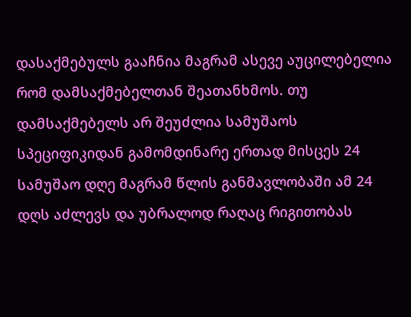დასაქმებულს გააჩნია მაგრამ ასევე აუცილებელია რომ დამსაქმებელთან შეათანხმოს. თუ დამსაქმებელს არ შეუძლია სამუშაოს სპეციფიკიდან გამომდინარე ერთად მისცეს 24 სამუშაო დღე მაგრამ წლის განმავლობაში ამ 24 დღს აძლევს და უბრალოდ რაღაც რიგითობას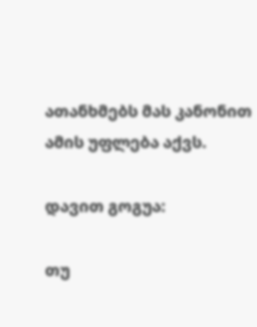ათანხმებს მას კანონით ამის უფლება აქვს.

დავით გოგუა:

თუ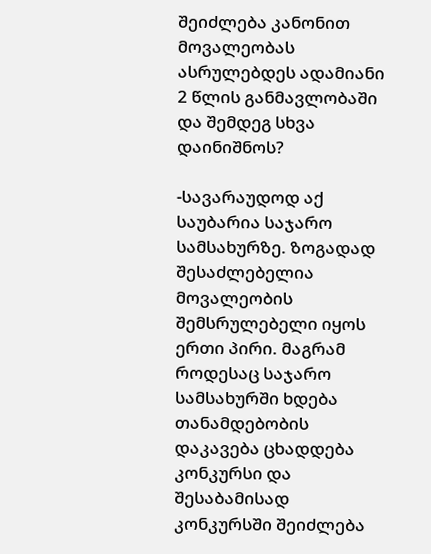შეიძლება კანონით მოვალეობას ასრულებდეს ადამიანი 2 წლის განმავლობაში და შემდეგ სხვა დაინიშნოს?

-სავარაუდოდ აქ საუბარია საჯარო სამსახურზე. ზოგადად შესაძლებელია მოვალეობის შემსრულებელი იყოს ერთი პირი. მაგრამ როდესაც საჯარო სამსახურში ხდება თანამდებობის დაკავება ცხადდება კონკურსი და შესაბამისად კონკურსში შეიძლება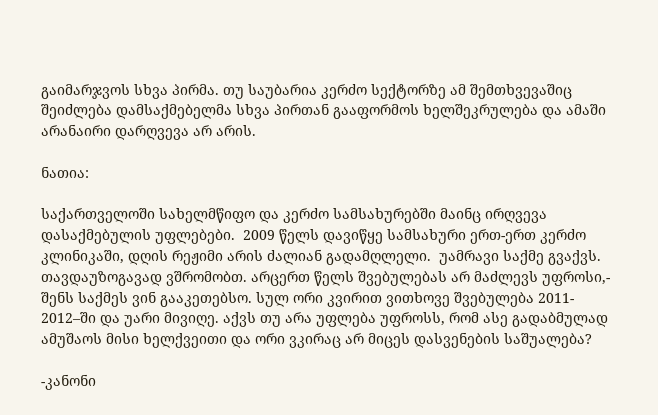გაიმარჯვოს სხვა პირმა. თუ საუბარია კერძო სექტორზე ამ შემთხვევაშიც შეიძლება დამსაქმებელმა სხვა პირთან გააფორმოს ხელშეკრულება და ამაში არანაირი დარღვევა არ არის.

ნათია:

საქართველოში სახელმწიფო და კერძო სამსახურებში მაინც ირღვევა დასაქმებულის უფლებები.  2009 წელს დავიწყე სამსახური ერთ-ერთ კერძო კლინიკაში, დღის რეჟიმი არის ძალიან გადამღლელი.  უამრავი საქმე გვაქვს. თავდაუზოგავად ვშრომობთ. არცერთ წელს შვებულებას არ მაძლევს უფროსი,- შენს საქმეს ვინ გააკეთებსო. სულ ორი კვირით ვითხოვე შვებულება 2011- 2012–ში და უარი მივიღე. აქვს თუ არა უფლება უფროსს, რომ ასე გადაბმულად ამუშაოს მისი ხელქვეითი და ორი ვკირაც არ მიცეს დასვენების საშუალება?

-კანონი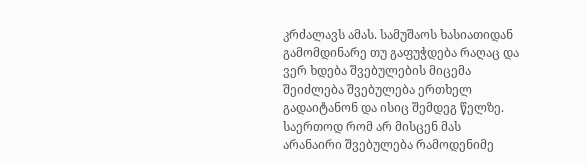კრძალავს ამას. სამუშაოს ხასიათიდან გამომდინარე თუ გაფუჭდება რაღაც და ვერ ხდება შვებულების მიცემა შეიძლება შვებულება ერთხელ გადაიტანონ და ისიც შემდეგ წელზე. საერთოდ რომ არ მისცენ მას არანაირი შვებულება რამოდენიმე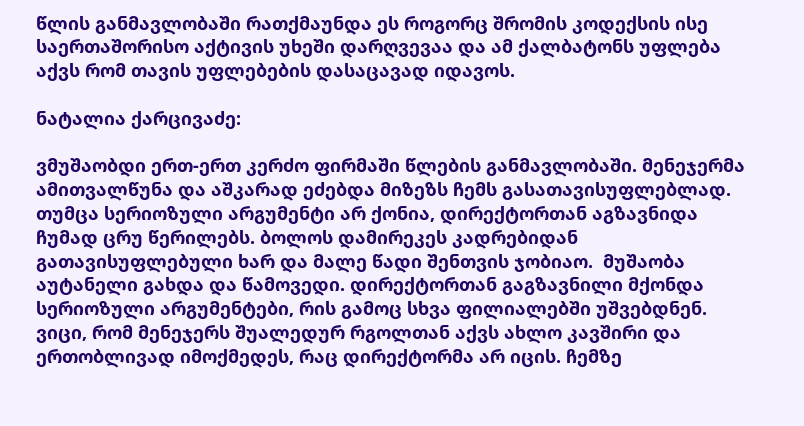წლის განმავლობაში რათქმაუნდა ეს როგორც შრომის კოდექსის ისე საერთაშორისო აქტივის უხეში დარღვევაა და ამ ქალბატონს უფლება აქვს რომ თავის უფლებების დასაცავად იდავოს.

ნატალია ქარცივაძე:

ვმუშაობდი ერთ-ერთ კერძო ფირმაში წლების განმავლობაში. მენეჯერმა ამითვალწუნა და აშკარად ეძებდა მიზეზს ჩემს გასათავისუფლებლად. თუმცა სერიოზული არგუმენტი არ ქონია, დირექტორთან აგზავნიდა ჩუმად ცრუ წერილებს. ბოლოს დამირეკეს კადრებიდან გათავისუფლებული ხარ და მალე წადი შენთვის ჯობიაო.  მუშაობა აუტანელი გახდა და წამოვედი. დირექტორთან გაგზავნილი მქონდა სერიოზული არგუმენტები, რის გამოც სხვა ფილიალებში უშვებდნენ. ვიცი, რომ მენეჯერს შუალედურ რგოლთან აქვს ახლო კავშირი და ერთობლივად იმოქმედეს, რაც დირექტორმა არ იცის. ჩემზე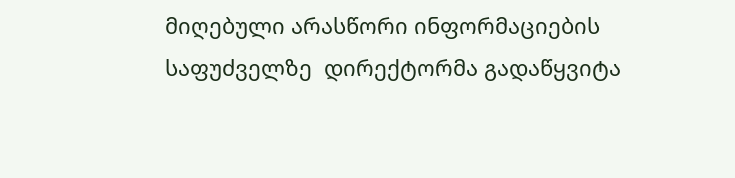მიღებული არასწორი ინფორმაციების საფუძველზე  დირექტორმა გადაწყვიტა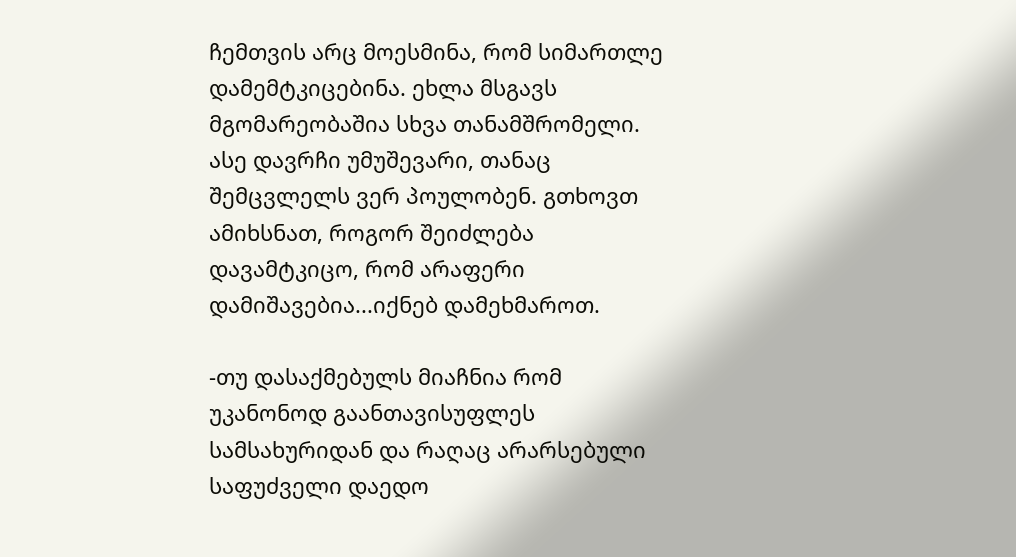ჩემთვის არც მოესმინა, რომ სიმართლე დამემტკიცებინა. ეხლა მსგავს მგომარეობაშია სხვა თანამშრომელი. ასე დავრჩი უმუშევარი, თანაც შემცვლელს ვერ პოულობენ. გთხოვთ ამიხსნათ, როგორ შეიძლება დავამტკიცო, რომ არაფერი დამიშავებია...იქნებ დამეხმაროთ.

-თუ დასაქმებულს მიაჩნია რომ უკანონოდ გაანთავისუფლეს სამსახურიდან და რაღაც არარსებული საფუძველი დაედო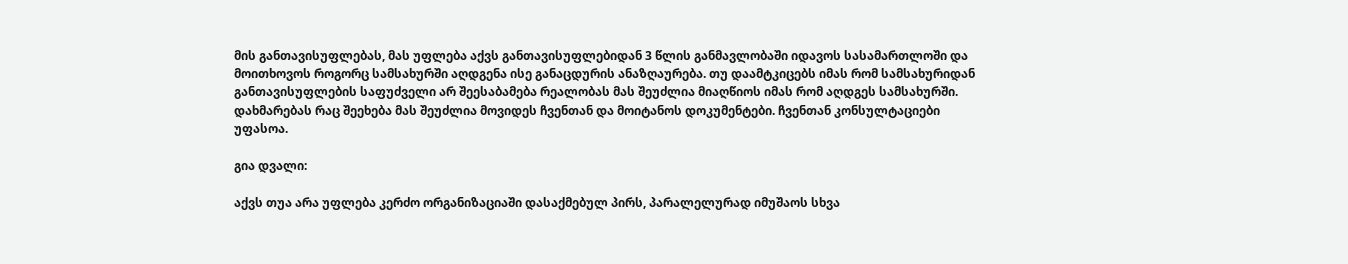მის განთავისუფლებას, მას უფლება აქვს განთავისუფლებიდან 3 წლის განმავლობაში იდავოს სასამართლოში და მოითხოვოს როგორც სამსახურში აღდგენა ისე განაცდურის ანაზღაურება. თუ დაამტკიცებს იმას რომ სამსახურიდან განთავისუფლების საფუძველი არ შეესაბამება რეალობას მას შეუძლია მიაღწიოს იმას რომ აღდგეს სამსახურში. დახმარებას რაც შეეხება მას შეუძლია მოვიდეს ჩვენთან და მოიტანოს დოკუმენტები. ჩვენთან კონსულტაციები უფასოა.

გია დვალი:

აქვს თუა არა უფლება კერძო ორგანიზაციაში დასაქმებულ პირს, პარალელურად იმუშაოს სხვა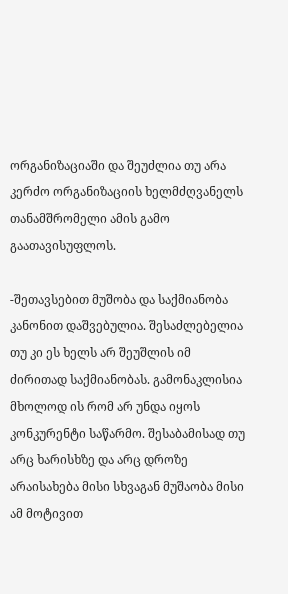ორგანიზაციაში და შეუძლია თუ არა კერძო ორგანიზაციის ხელმძღვანელს თანამშრომელი ამის გამო გაათავისუფლოს.

-შეთავსებით მუშობა და საქმიანობა კანონით დაშვებულია. შესაძლებელია თუ კი ეს ხელს არ შეუშლის იმ ძირითად საქმიანობას. გამონაკლისია მხოლოდ ის რომ არ უნდა იყოს კონკურენტი საწარმო. შესაბამისად თუ არც ხარისხზე და არც დროზე არაისახება მისი სხვაგან მუშაობა მისი ამ მოტივით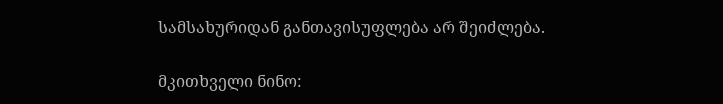სამსახურიდან განთავისუფლება არ შეიძლება.

მკითხველი ნინო: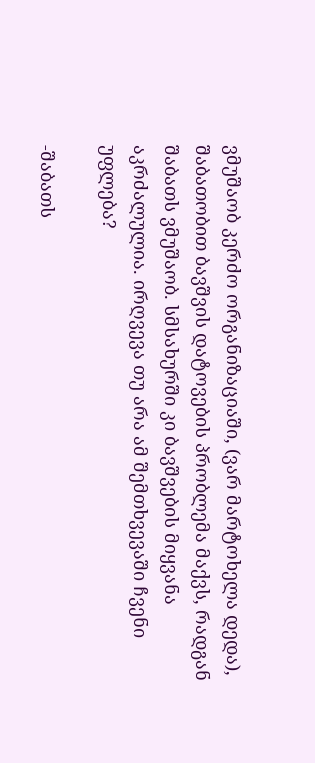ვმუშაობ კერძო ორგანიზაციაში, (ვარ მარტოხელა დედა), შაბათობით ბავშვის დატოვების პრობლემა მაქვს, რადგან შაბათს ვმუშაობ. სმსახურში კი ბავშვების მიყვანა აკრძალულია. ირღვევა თუ არა ამ შემთხვევაში ჩვენი უფლება?

-შაბათს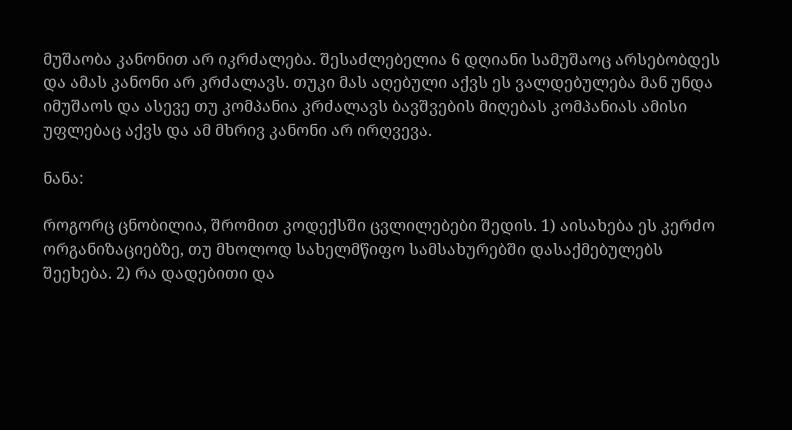მუშაობა კანონით არ იკრძალება. შესაძლებელია 6 დღიანი სამუშაოც არსებობდეს და ამას კანონი არ კრძალავს. თუკი მას აღებული აქვს ეს ვალდებულება მან უნდა იმუშაოს და ასევე თუ კომპანია კრძალავს ბავშვების მიღებას კომპანიას ამისი უფლებაც აქვს და ამ მხრივ კანონი არ ირღვევა.

ნანა:

როგორც ცნობილია, შრომით კოდექსში ცვლილებები შედის. 1) აისახება ეს კერძო ორგანიზაციებზე, თუ მხოლოდ სახელმწიფო სამსახურებში დასაქმებულებს შეეხება. 2) რა დადებითი და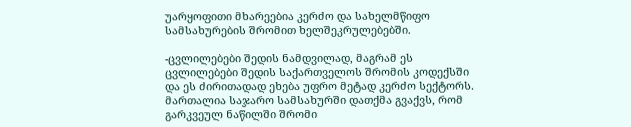უარყოფითი მხარეებია კერძო და სახელმწიფო სამსახურების შრომით ხელშეკრულებებში.

-ცვლილებები შედის ნამდვილად, მაგრამ ეს ცვლილებები შედის საქართველოს შრომის კოდექსში და ეს ძირითადად ეხება უფრო მეტად კერძო სექტორს. მართალია საჯარო სამსახურში დათქმა გვაქვს, რომ გარკვეულ ნაწილში შრომი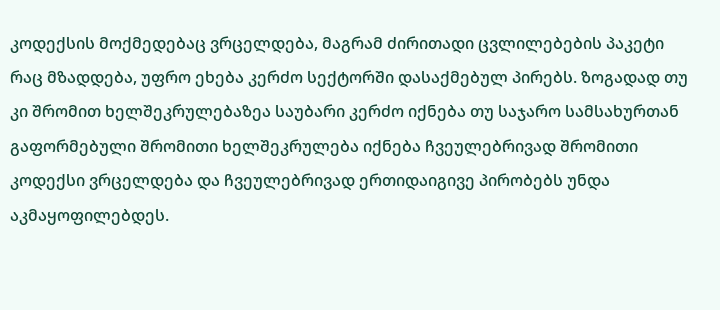კოდექსის მოქმედებაც ვრცელდება, მაგრამ ძირითადი ცვლილებების პაკეტი რაც მზადდება, უფრო ეხება კერძო სექტორში დასაქმებულ პირებს. ზოგადად თუ კი შრომით ხელშეკრულებაზეა საუბარი კერძო იქნება თუ საჯარო სამსახურთან გაფორმებული შრომითი ხელშეკრულება იქნება ჩვეულებრივად შრომითი კოდექსი ვრცელდება და ჩვეულებრივად ერთიდაიგივე პირობებს უნდა აკმაყოფილებდეს.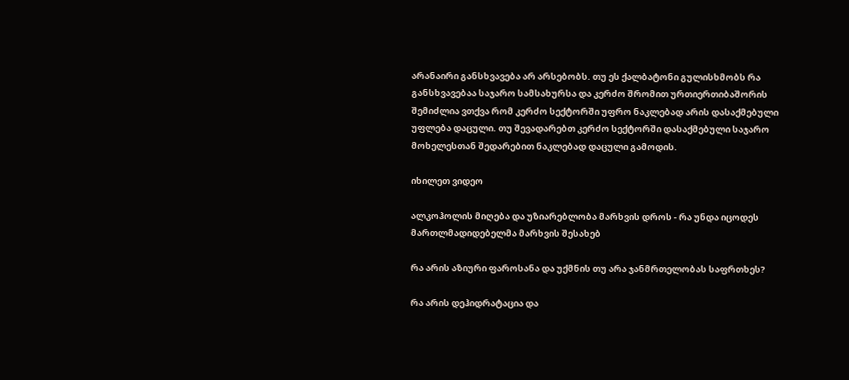არანაირი განსხვავება არ არსებობს. თუ ეს ქალბატონი გულისხმობს რა განსხვავებაა საჯარო სამსახურსა და კერძო შრომით ურთიერთიბაშორის შემიძლია ვთქვა რომ კერძო სექტორში უფრო ნაკლებად არის დასაქმებული უფლება დაცული. თუ შევადარებთ კერძო სექტორში დასაქმებული საჯარო მოხელესთან შედარებით ნაკლებად დაცული გამოდის.

იხილეთ ვიდეო

ალკოჰოლის მიღება და უზიარებლობა მარხვის დროს - რა უნდა იცოდეს მართლმადიდებელმა მარხვის შესახებ

რა არის აზიური ფაროსანა და უქმნის თუ არა ჯანმრთელობას საფრთხეს?

რა არის დეჰიდრატაცია და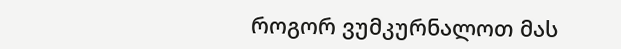როგორ ვუმკურნალოთ მას